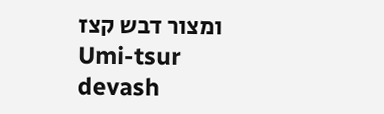ומצור דבש קצז
Umi-tsur devash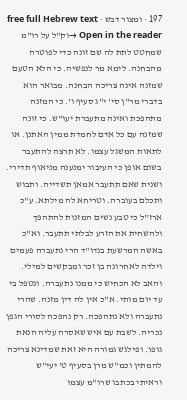197 · ומצור דבש · free full Hebrew text
Open in the reader →וק"ל על רו"מ שמחטט לתת לה שם זונה כדי לפוטרה מהבחנה. לימא מר לנפשיה. כי הלא הטעם שמזנה אינה צריכה הבחנה. מבואר הוא בדברי מר"ן סי' י"ג סעיף ו'. כי המזנה מתהפכת ואינה מתעברת יעו"ש. כי זונה שמזנה עם כל אדם לחמדת ממין האתנן. או לתאות המשגל עצמו. לא תרצה להתעבר בשום אופן כי העיבור ימנענה מניאוף תדירי. ושנית שאם תתעבר אמאן תשדייה. ותבוש ותכלם בעוברה. וטריחא לה מילתא. ע"כ ארז"ל כי טבע נשים המזנות להתהפך ולהשחית את הזרע לבלתי תתעבר. וא"כ באשה המרשעת בנדו"ד הרי נתעברה פעמים וילדה לאחרונה בן זכר ומבקשים למילי. והאב לא הכחיש כי ממנו נתעברה. ונטפל בי עד יום מותי. א"כ אין לה דין מזנה. שהרי נתעברה ולא נתהפכה. רק נהפכה לסורי הגפן נכריה. לשבת עם איש שאסרה עליה הנאת גופו. ופילגש גמורה היא זאת שמדינא צריכה להמתין וכמ"ש מרן בסעיף ט' יעי"ש
וראיתי בכתבו שרו"מ עצמו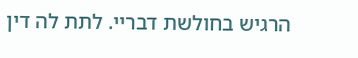הרגיש בחולשת דבריי. לתת לה דין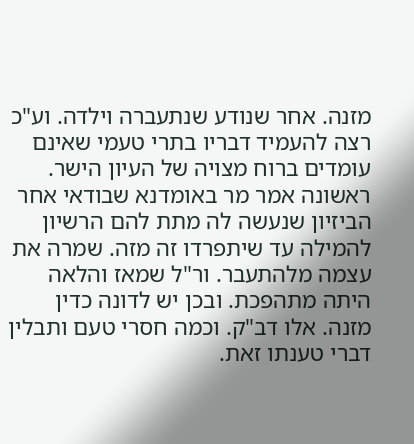מזנה. אחר שנודע שנתעברה וילדה. וע"כ רצה להעמיד דבריו בתרי טעמי שאינם עומדים ברוח מצויה של העיון הישר. ראשונה אמר מר באומדנא שבודאי אחר הביזיון שנעשה לה מתת להם הרשיון להמילה עד שיתפרדו זה מזה. שמרה את עצמה מלהתעבר. ור"ל שמאז והלאה היתה מתהפכת. ובכן יש לדונה כדין מזנה. אלו דב"ק. וכמה חסרי טעם ותבלין דברי טענתו זאת.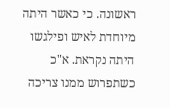ראשונה. כי כאשר היתה מיוחדת לאיש ופילגשו היתה נקראת. א"כ כשתפרוש ממנו צריכה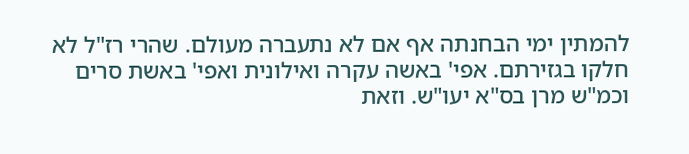להמתין ימי הבחנתה אף אם לא נתעברה מעולם. שהרי רז"ל לא חלקו בגזירתם. אפי' באשה עקרה ואילונית ואפי' באשת סרים וכמ"ש מרן בס"א יעו"ש. וזאת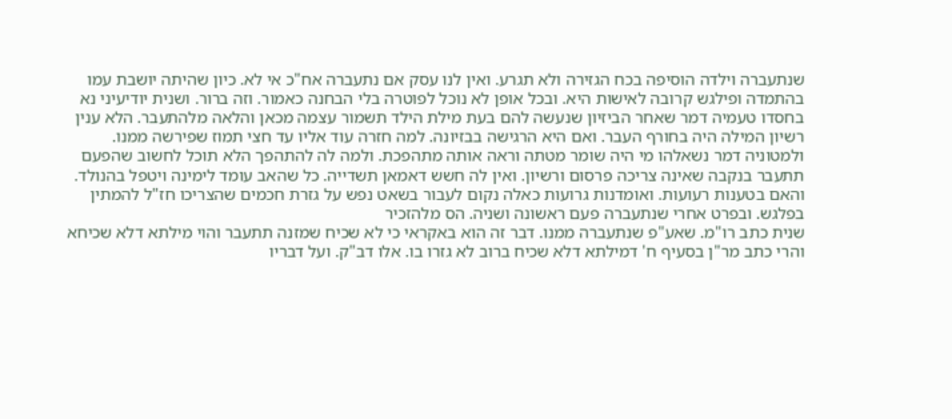שנתעברה וילדה הוסיפה בכח הגזירה ולא תגרע. ואין לנו עסק אם נתעברה אח"כ אי לא. כיון שהיתה יושבת עמו בהתמדה ופילגש קרובה לאישות היא. ובכל אופן לא נוכל לפוטרה בלי הבחנה כאמור. וזה ברור. ושנית יודיעיני נא בחסדו טעמיה דמר שאחר הביזיון שנעשה להם בעת מילת הילד תשמור עצמה מכאן והלאה מלהתעבר. הלא ענין רשיון המילה היה בחורף העבר. ואם היא הרגישה בבזיונה. למה חזרה עוד אליו עד חצי תמוז שפירשה ממנו. ולמטוניה דמר נשאלהו מי היה שומר מטתה וראה אותה מתהפכת. ולמה לה להתהפך הלא תוכל לחשוב שהפעם תתעבר בנקבה שאינה צריכה פרסום ורשיון. ואין לה חשש דאמאן תשדייה. כל שהאב עומד לימינה ויטפל בהנולד. והאם בטענות רעועות. ואומדנות גרועות כאלה נקום לעבור בשאט נפש על גזרת חכמים שהצריכו חז"ל להמתין בפלגש. ובפרט אחרי שנתעברה פעם ראשונה ושניה. הס מלהזכיר
שנית כתב רו"מ. שאע"פ שנתעברה ממנו. דבר זה הוא באקראי כי לא שכיח שמזנה תתעבר והוי מילתא דלא שכיחא והרי כתב מר"ן בסעיף ח' דמילתא דלא שכיח ברוב לא גזרו בו. אלו דב"ק. ועל דבריו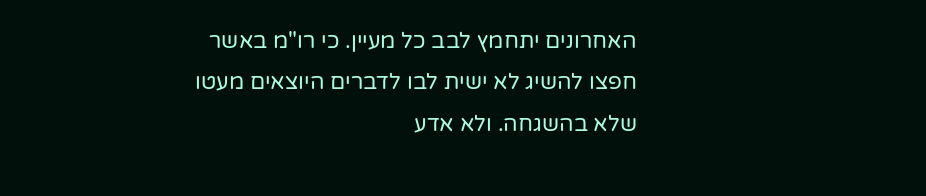האחרונים יתחמץ לבב כל מעיין. כי רו"מ באשר חפצו להשיג לא ישית לבו לדברים היוצאים מעטו שלא בהשגחה. ולא אדע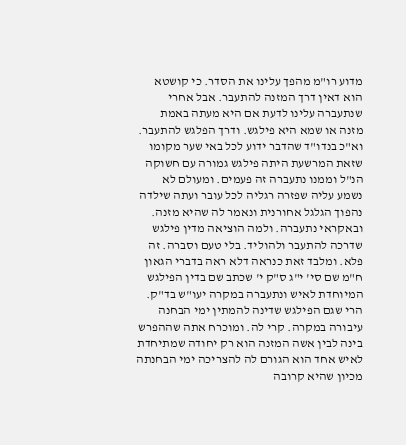מדוע רו"מ מהפך עלינו את הסדר. כי קושטא הוא דאין דרך המזנה להתעבר. אבל אחרי שנתעברה עלינו לדעת אם היא מעתה באמת מזנה או שמא היא פילגש. ודרך הפלגש להתעבר. וא"כ בנדו"ד שהדבר ידוע לכל באי שער מקומו שזאת המרשעת היתה פילגש גמורה עם חשוקה הנ"ל וממנו נתעברה זה פעמים. ומעולם לא נשמע עליה שפזרה רגליה לכל עובר ועתה שילדה נהפוך הגלגל אחורנית ונאמר לה שהיא מזנה. ובאקראי נתעברה. ולמה הוציאה מדין פילגש שדרכה להתעבר ולהוליד. בלי טעם וסברה. זה פלא. ומלבד זאת כנראה דלא ראה בדברי הגאון ח"מ שם סי' י"ג ס"ק י' שכתב שם בדין הפילגש המיוחדת לאיש ונתעברה במקרה יעו"ש בד"ק. הרי שגם הפילגש שדינה להמתין ימי הבחנה עיבורה במקרה. קרי לה. ומוכרח אתה שההפרש בינה לבין אשה המזנה הוא רק יחודה שמתיחדת לאיש אחד הוא הגורם לה להצריכה ימי הבחנתה מכיון שהיא קרובה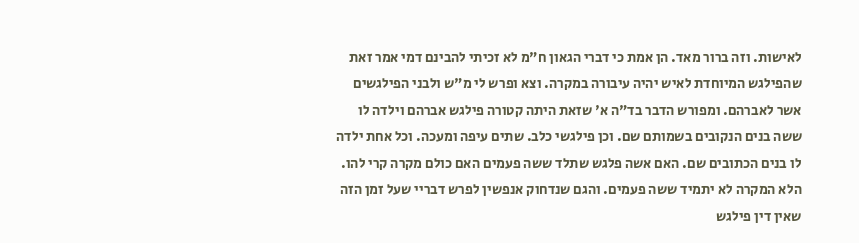לאישות. וזה ברור מאד. הן אמת כי דברי הגאון ח"מ לא זכיתי להבינם דמי אמר זאת שהפילגש המיוחדת לאיש יהיה עיבורה במקרה. וצא ופרש לי מ"ש ולבני הפילגשים אשר לאברהם. ומפורש הדבר בד"ה א' שזאת היתה קטורה פילגש אברהם וילדה לו ששה בנים הנקובים בשמותם שם. וכן פילגשי כלב. שתים עיפה ומעכה. וכל אחת ילדה לו בנים הכתובים שם. האם אשה פלגש שתלד ששה פעמים האם כולם מקרה קרי להו. הלא המקרה לא יתמיד ששה פעמים. והגם שנדחוק אנפשין לפרש דבריי שעל זמן הזה שאין דין פילגש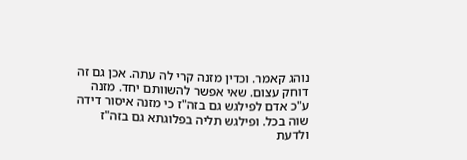נוהג קאמר. וכדין מזנה קרי לה עתה. אכן גם זה דוחק עצום. שאי אפשר להשוותם יחד. מזנה ע"כ אדם לפילגש גם בזה"ז כי מזנה איסור דידה שוה בכל. ופילגש תליה בפלוגתא גם בזה"ז ולדעת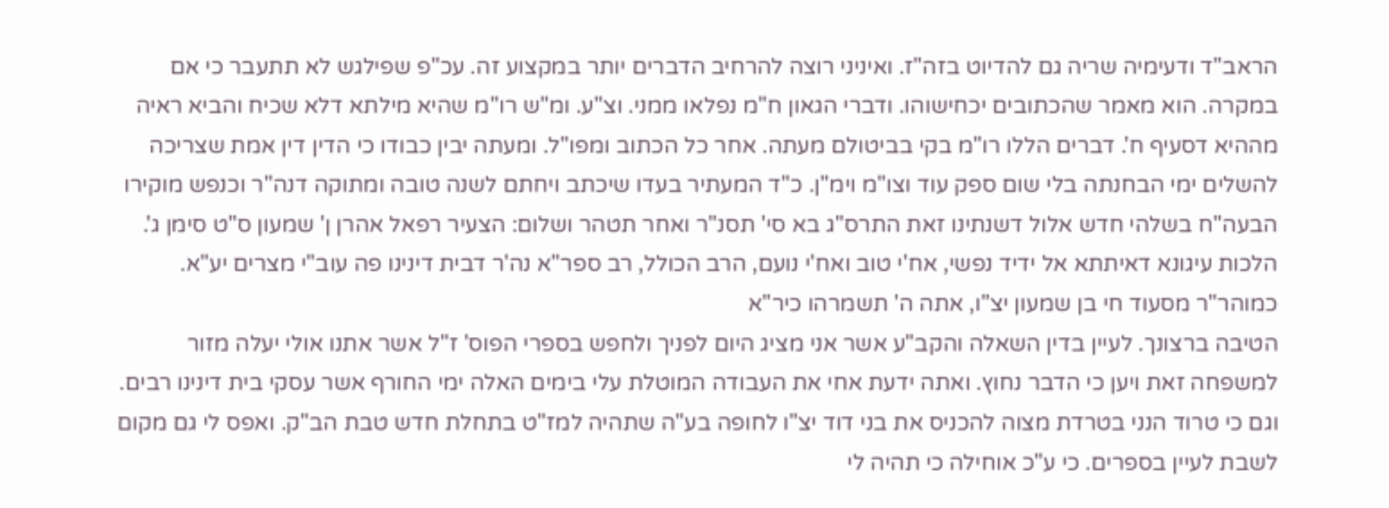הראב"ד ודעימיה שריה גם להדיוט בזה"ז. ואיניני רוצה להרחיב הדברים יותר במקצוע זה. עכ"פ שפילגש לא תתעבר כי אם במקרה. הוא מאמר שהכתובים יכחישוהו. ודברי הגאון ח"מ נפלאו ממני. וצ"ע. ומ"ש רו"מ שהיא מילתא דלא שכיח והביא ראיה מההיא דסעיף ח'. דברים הללו רו"מ בקי בביטולם מעתה. אחר כל הכתוב ומפו"ל. ומעתה יבין כבודו כי הדין דין אמת שצריכה להשלים ימי הבחנתה בלי שום ספק עוד וצו"מ וימ"ן. כ"ד המעתיר בעדו שיכתב ויחתם לשנה טובה ומתוקה דנה"ר וכנפש מוקירו הבעה"ח בשלהי חדש אלול דשנתינו זאת התרס"ג בא סי' תסנ"ר ואחר תטהר ושלום: הצעיר רפאל אהרן ן' שמעון ס"ט סימן ג'. הלכות עיגונא דאיתתא אל ידיד נפשי, אח'י טוב ואח'י נועם, הרב הכולל, רב ספר"א נה'ר דבית דינינו פה עוב"י מצרים יע"א. כמוהר"ר מסעוד חי בן שמעון יצ"ו, אתה ה' תשמרהו כיר"א
הטיבה ברצונך. לעיין בדין השאלה והקב"ע אשר אני מציג היום לפניך ולחפש בספרי הפוס' ז"ל אשר אתנו אולי יעלה מזור למשפחה זאת ויען כי הדבר נחוץ. ואתה ידעת אחי את העבודה המוטלת עלי בימים האלה ימי החורף אשר עסקי בית דינינו רבים. וגם כי טרוד הנני בטרדת מצוה להכניס את בני דוד יצ"ו לחופה בע"ה שתהיה למז"ט בתחלת חדש טבת הב"ק. ואפס לי גם מקום לשבת לעיין בספרים. כי ע"כ אוחילה כי תהיה לי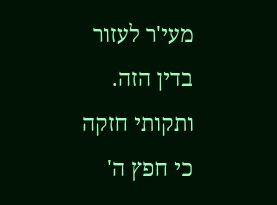מעי'ר לעזור בדין הזה. ותקותי חזקה כי חפץ ה'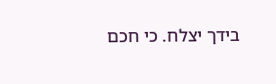בידך יצלח. כי חכם